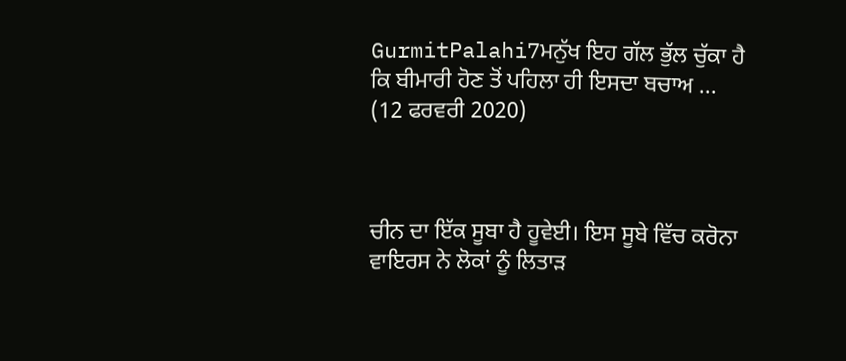GurmitPalahi7ਮਨੁੱਖ ਇਹ ਗੱਲ ਭੁੱਲ ਚੁੱਕਾ ਹੈ ਕਿ ਬੀਮਾਰੀ ਹੋਣ ਤੋਂ ਪਹਿਲਾ ਹੀ ਇਸਦਾ ਬਚਾਅ ...
(12 ਫਰਵਰੀ 2020)



ਚੀਨ ਦਾ ਇੱਕ ਸੂਬਾ ਹੈ ਹੂਵੇਈ। ਇਸ ਸੂਬੇ ਵਿੱਚ ਕਰੋਨਾ ਵਾਇਰਸ ਨੇ ਲੋਕਾਂ ਨੂੰ ਲਿਤਾੜ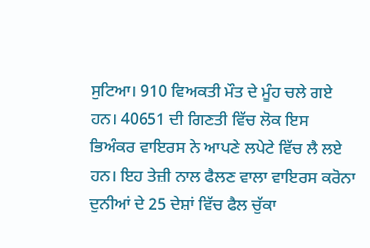ਸੁਟਿਆ। 910 ਵਿਅਕਤੀ ਮੌਤ ਦੇ ਮੂੰਹ ਚਲੇ ਗਏ ਹਨ। 40651 ਦੀ ਗਿਣਤੀ ਵਿੱਚ ਲੋਕ ਇਸ ਭਿਅੰਕਰ ਵਾਇਰਸ ਨੇ ਆਪਣੇ ਲਪੇਟੇ ਵਿੱਚ ਲੈ ਲਏ ਹਨ। ਇਹ ਤੇਜ਼ੀ ਨਾਲ ਫੈਲਣ ਵਾਲਾ ਵਾਇਰਸ ਕਰੋਨਾ ਦੁਨੀਆਂ ਦੇ 25 ਦੇਸ਼ਾਂ ਵਿੱਚ ਫੈਲ ਚੁੱਕਾ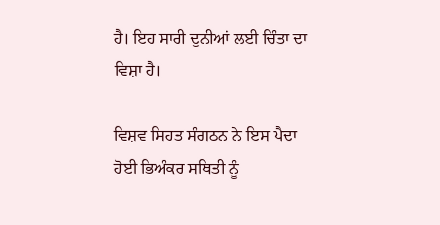ਹੈ। ਇਹ ਸਾਰੀ ਦੁਨੀਆਂ ਲਈ ਚਿੰਤਾ ਦਾ ਵਿਸ਼ਾ ਹੈ।

ਵਿਸ਼ਵ ਸਿਹਤ ਸੰਗਠਨ ਨੇ ਇਸ ਪੈਦਾ ਹੋਈ ਭਿਅੰਕਰ ਸਥਿਤੀ ਨੂੰ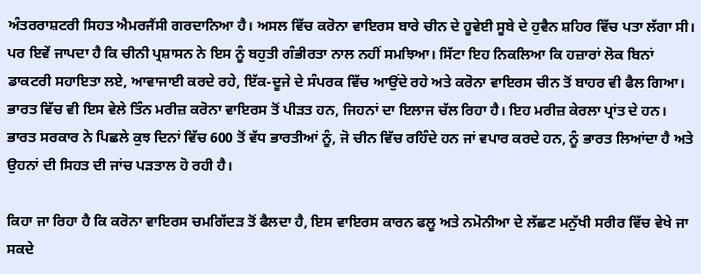ਅੰਤਰਰਾਸ਼ਟਰੀ ਸਿਹਤ ਐਮਰਜੈਂਸੀ ਗਰਦਾਨਿਆ ਹੈ। ਅਸਲ ਵਿੱਚ ਕਰੋਨਾ ਵਾਇਰਸ ਬਾਰੇ ਚੀਨ ਦੇ ਹੂਵੇਈ ਸੂਬੇ ਦੇ ਹੁਵੈਨ ਸ਼ਹਿਰ ਵਿੱਚ ਪਤਾ ਲੱਗਾ ਸੀ। ਪਰ ਇਵੇਂ ਜਾਪਦਾ ਹੈ ਕਿ ਚੀਨੀ ਪ੍ਰਸ਼ਾਸਨ ਨੇ ਇਸ ਨੂੰ ਬਹੁਤੀ ਗੰਭੀਰਤਾ ਨਾਲ ਨਹੀਂ ਸਮਝਿਆ। ਸਿੱਟਾ ਇਹ ਨਿਕਲਿਆ ਕਿ ਹਜ਼ਾਰਾਂ ਲੋਕ ਬਿਨਾਂ ਡਾਕਟਰੀ ਸਹਾਇਤਾ ਲਏ, ਆਵਾਜਾਈ ਕਰਦੇ ਰਹੇ, ਇੱਕ-ਦੂਜੇ ਦੇ ਸੰਪਰਕ ਵਿੱਚ ਆਉਂਦੇ ਰਹੇ ਅਤੇ ਕਰੋਨਾ ਵਾਇਰਸ ਚੀਨ ਤੋਂ ਬਾਹਰ ਵੀ ਫੈਲ ਗਿਆ। ਭਾਰਤ ਵਿੱਚ ਵੀ ਇਸ ਵੇਲੇ ਤਿੰਨ ਮਰੀਜ਼ ਕਰੋਨਾ ਵਾਇਰਸ ਤੋਂ ਪੀੜਤ ਹਨ, ਜਿਹਨਾਂ ਦਾ ਇਲਾਜ ਚੱਲ ਰਿਹਾ ਹੈ। ਇਹ ਮਰੀਜ਼ ਕੇਰਲਾ ਪ੍ਰਾਂਤ ਦੇ ਹਨ। ਭਾਰਤ ਸਰਕਾਰ ਨੇ ਪਿਛਲੇ ਕੁਝ ਦਿਨਾਂ ਵਿੱਚ 600 ਤੋਂ ਵੱਧ ਭਾਰਤੀਆਂ ਨੂੰ, ਜੋ ਚੀਨ ਵਿੱਚ ਰਹਿੰਦੇ ਹਨ ਜਾਂ ਵਪਾਰ ਕਰਦੇ ਹਨ, ਨੂੰ ਭਾਰਤ ਲਿਆਂਦਾ ਹੈ ਅਤੇ ਉਹਨਾਂ ਦੀ ਸਿਹਤ ਦੀ ਜਾਂਚ ਪੜਤਾਲ ਹੋ ਰਹੀ ਹੈ।

ਕਿਹਾ ਜਾ ਰਿਹਾ ਹੈ ਕਿ ਕਰੋਨਾ ਵਾਇਰਸ ਚਮਗਿੱਦੜ ਤੋਂ ਫੈਲਦਾ ਹੈ, ਇਸ ਵਾਇਰਸ ਕਾਰਨ ਫਲੂ ਅਤੇ ਨਮੋਨੀਆ ਦੇ ਲੱਛਣ ਮਨੁੱਖੀ ਸਰੀਰ ਵਿੱਚ ਵੇਖੇ ਜਾ ਸਕਦੇ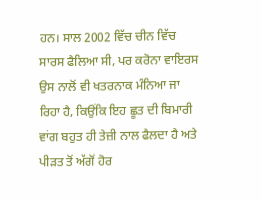ਹਨ। ਸਾਲ 2002 ਵਿੱਚ ਚੀਨ ਵਿੱਚ ਸਾਰਸ ਫੈਲਿਆ ਸੀ, ਪਰ ਕਰੋਨਾ ਵਾਇਰਸ ਉਸ ਨਾਲੋਂ ਵੀ ਖਤਰਨਾਕ ਮੰਨਿਆ ਜਾ ਰਿਹਾ ਹੈ, ਕਿਉਂਕਿ ਇਹ ਛੂਤ ਦੀ ਬਿਮਾਰੀ ਵਾਂਗ ਬਹੁਤ ਹੀ ਤੇਜ਼ੀ ਨਾਲ ਫੈਲਦਾ ਹੈ ਅਤੇ ਪੀੜਤ ਤੋਂ ਅੱਗੋਂ ਹੋਰ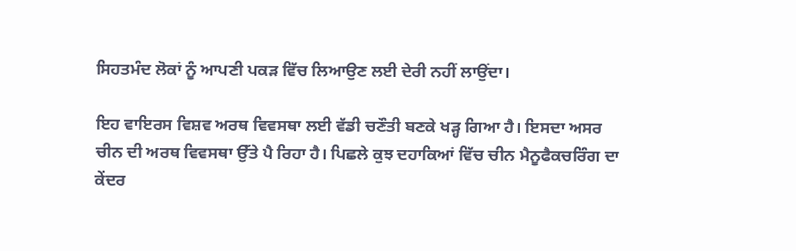ਸਿਹਤਮੰਦ ਲੋਕਾਂ ਨੂੰ ਆਪਣੀ ਪਕੜ ਵਿੱਚ ਲਿਆਉਣ ਲਈ ਦੇਰੀ ਨਹੀਂ ਲਾਉਂਦਾ।

ਇਹ ਵਾਇਰਸ ਵਿਸ਼ਵ ਅਰਥ ਵਿਵਸਥਾ ਲਈ ਵੱਡੀ ਚਣੌਤੀ ਬਣਕੇ ਖੜ੍ਹ ਗਿਆ ਹੈ। ਇਸਦਾ ਅਸਰ ਚੀਨ ਦੀ ਅਰਥ ਵਿਵਸਥਾ ਉੱਤੇ ਪੈ ਰਿਹਾ ਹੈ। ਪਿਛਲੇ ਕੁਝ ਦਹਾਕਿਆਂ ਵਿੱਚ ਚੀਨ ਮੈਨੂਫੈਕਚਰਿੰਗ ਦਾ ਕੇਂਦਰ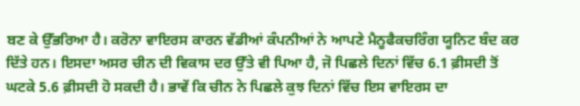ਬਣ ਕੇ ਉੱਭਰਿਆ ਹੈ। ਕਰੋਨਾ ਵਾਇਰਸ ਕਾਰਨ ਵੱਡੀਆਂ ਕੰਪਨੀਆਂ ਨੇ ਆਪਣੇ ਮੈਨੂਫੈਕਚਰਿੰਗ ਯੂਨਿਟ ਬੰਦ ਕਰ ਦਿੱਤੇ ਹਨ। ਇਸਦਾ ਅਸਰ ਚੀਨ ਦੀ ਵਿਕਾਸ ਦਰ ਉੱਤੇ ਵੀ ਪਿਆ ਹੈ, ਜੋ ਪਿਛਲੇ ਦਿਨਾਂ ਵਿੱਚ 6.1 ਫ਼ੀਸਦੀ ਤੋਂ ਘਟਕੇ 5.6 ਫ਼ੀਸਦੀ ਹੋ ਸਕਦੀ ਹੈ। ਭਾਵੇਂ ਕਿ ਚੀਨ ਨੇ ਪਿਛਲੇ ਕੁਝ ਦਿਨਾਂ ਵਿੱਚ ਇਸ ਵਾਇਰਸ ਦਾ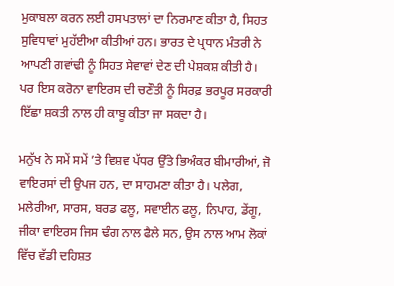ਮੁਕਾਬਲਾ ਕਰਨ ਲਈ ਹਸਪਤਾਲਾਂ ਦਾ ਨਿਰਮਾਣ ਕੀਤਾ ਹੈ, ਸਿਹਤ ਸੁਵਿਧਾਵਾਂ ਮੁਹੱਈਆ ਕੀਤੀਆਂ ਹਨ। ਭਾਰਤ ਦੇ ਪ੍ਰਧਾਨ ਮੰਤਰੀ ਨੇ ਆਪਣੀ ਗਵਾਂਢੀ ਨੂੰ ਸਿਹਤ ਸੇਵਾਵਾਂ ਦੇਣ ਦੀ ਪੇਸ਼ਕਸ਼ ਕੀਤੀ ਹੈ। ਪਰ ਇਸ ਕਰੋਨਾ ਵਾਇਰਸ ਦੀ ਚਣੌਤੀ ਨੂੰ ਸਿਰਫ਼ ਭਰਪੂਰ ਸਰਕਾਰੀ ਇੱਛਾ ਸ਼ਕਤੀ ਨਾਲ ਹੀ ਕਾਬੂ ਕੀਤਾ ਜਾ ਸਕਦਾ ਹੈ।

ਮਨੁੱਖ ਨੇ ਸਮੇਂ ਸਮੇਂ ’ਤੇ ਵਿਸ਼ਵ ਪੱਧਰ ਉੱਤੇ ਭਿਅੰਕਰ ਬੀਮਾਰੀਆਂ, ਜੋ ਵਾਇਰਸਾਂ ਦੀ ਉਪਜ ਹਨ, ਦਾ ਸਾਹਮਣਾ ਕੀਤਾ ਹੈ। ਪਲੇਗ, ਮਲੇਰੀਆ, ਸਾਰਸ, ਬਰਡ ਫਲੂ, ਸਵਾਈਨ ਫਲੂ, ਨਿਪਾਹ, ਡੇਂਗੂ, ਜੀਕਾ ਵਾਇਰਸ ਜਿਸ ਢੰਗ ਨਾਲ ਫੈਲੇ ਸਨ, ਉਸ ਨਾਲ ਆਮ ਲੋਕਾਂ ਵਿੱਚ ਵੱਡੀ ਦਹਿਸ਼ਤ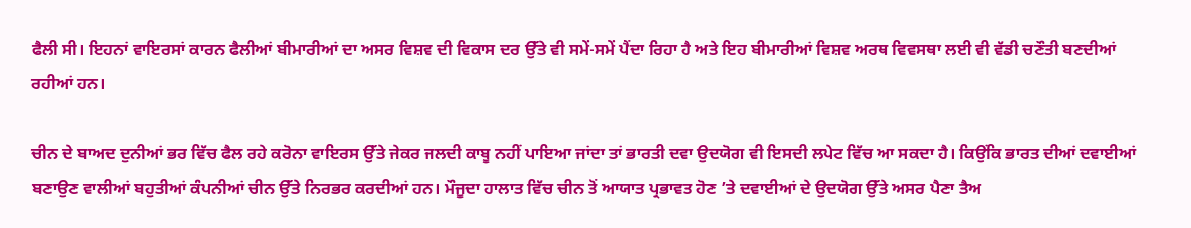ਫੈਲੀ ਸੀ। ਇਹਨਾਂ ਵਾਇਰਸਾਂ ਕਾਰਨ ਫੈਲੀਆਂ ਬੀਮਾਰੀਆਂ ਦਾ ਅਸਰ ਵਿਸ਼ਵ ਦੀ ਵਿਕਾਸ ਦਰ ਉੱਤੇ ਵੀ ਸਮੇਂ-ਸਮੇਂ ਪੈਂਦਾ ਰਿਹਾ ਹੈ ਅਤੇ ਇਹ ਬੀਮਾਰੀਆਂ ਵਿਸ਼ਵ ਅਰਥ ਵਿਵਸਥਾ ਲਈ ਵੀ ਵੱਡੀ ਚਣੌਤੀ ਬਣਦੀਆਂ ਰਹੀਆਂ ਹਨ।

ਚੀਨ ਦੇ ਬਾਅਦ ਦੁਨੀਆਂ ਭਰ ਵਿੱਚ ਫੈਲ ਰਹੇ ਕਰੋਨਾ ਵਾਇਰਸ ਉੱਤੇ ਜੇਕਰ ਜਲਦੀ ਕਾਬੂ ਨਹੀਂ ਪਾਇਆ ਜਾਂਦਾ ਤਾਂ ਭਾਰਤੀ ਦਵਾ ਉਦਯੋਗ ਵੀ ਇਸਦੀ ਲਪੇਟ ਵਿੱਚ ਆ ਸਕਦਾ ਹੈ। ਕਿਉਂਕਿ ਭਾਰਤ ਦੀਆਂ ਦਵਾਈਆਂ ਬਣਾਉਣ ਵਾਲੀਆਂ ਬਹੁਤੀਆਂ ਕੰਪਨੀਆਂ ਚੀਨ ਉੱਤੇ ਨਿਰਭਰ ਕਰਦੀਆਂ ਹਨ। ਮੌਜੂਦਾ ਹਾਲਾਤ ਵਿੱਚ ਚੀਨ ਤੋਂ ਆਯਾਤ ਪ੍ਰਭਾਵਤ ਹੋਣ ’ਤੇ ਦਵਾਈਆਂ ਦੇ ਉਦਯੋਗ ਉੱਤੇ ਅਸਰ ਪੈਣਾ ਤੈਅ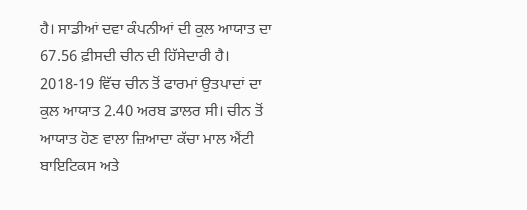ਹੈ। ਸਾਡੀਆਂ ਦਵਾ ਕੰਪਨੀਆਂ ਦੀ ਕੁਲ ਆਯਾਤ ਦਾ 67.56 ਫ਼ੀਸਦੀ ਚੀਨ ਦੀ ਹਿੱਸੇਦਾਰੀ ਹੈ। 2018-19 ਵਿੱਚ ਚੀਨ ਤੋਂ ਫਾਰਮਾਂ ਉਤਪਾਦਾਂ ਦਾ ਕੁਲ ਆਯਾਤ 2.40 ਅਰਬ ਡਾਲਰ ਸੀ। ਚੀਨ ਤੋਂ ਆਯਾਤ ਹੋਣ ਵਾਲਾ ਜ਼ਿਆਦਾ ਕੱਚਾ ਮਾਲ ਐਂਟੀ ਬਾਇਟਿਕਸ ਅਤੇ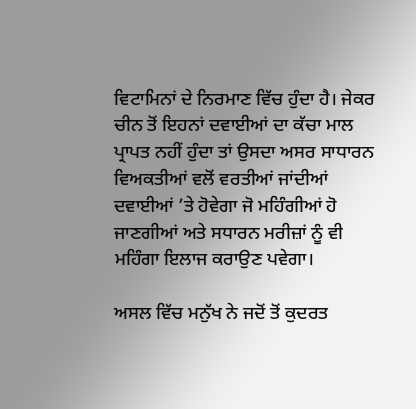ਵਿਟਾਮਿਨਾਂ ਦੇ ਨਿਰਮਾਣ ਵਿੱਚ ਹੁੰਦਾ ਹੈ। ਜੇਕਰ ਚੀਨ ਤੋਂ ਇਹਨਾਂ ਦਵਾਈਆਂ ਦਾ ਕੱਚਾ ਮਾਲ ਪ੍ਰਾਪਤ ਨਹੀਂ ਹੁੰਦਾ ਤਾਂ ਉਸਦਾ ਅਸਰ ਸਾਧਾਰਨ ਵਿਅਕਤੀਆਂ ਵਲੋਂ ਵਰਤੀਆਂ ਜਾਂਦੀਆਂ ਦਵਾਈਆਂ ’ਤੇ ਹੋਵੇਗਾ ਜੋ ਮਹਿੰਗੀਆਂ ਹੋ ਜਾਣਗੀਆਂ ਅਤੇ ਸਧਾਰਨ ਮਰੀਜ਼ਾਂ ਨੂੰ ਵੀ ਮਹਿੰਗਾ ਇਲਾਜ ਕਰਾਉਣ ਪਵੇਗਾ।

ਅਸਲ ਵਿੱਚ ਮਨੁੱਖ ਨੇ ਜਦੋਂ ਤੋਂ ਕੁਦਰਤ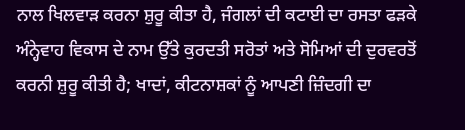ਨਾਲ ਖਿਲਵਾੜ ਕਰਨਾ ਸ਼ੁਰੂ ਕੀਤਾ ਹੈ, ਜੰਗਲਾਂ ਦੀ ਕਟਾਈ ਦਾ ਰਸਤਾ ਫੜਕੇ ਅੰਨ੍ਹੇਵਾਹ ਵਿਕਾਸ ਦੇ ਨਾਮ ਉੱਤੇ ਕੁਰਦਤੀ ਸਰੋਤਾਂ ਅਤੇ ਸੋਮਿਆਂ ਦੀ ਦੁਰਵਰਤੋਂ ਕਰਨੀ ਸ਼ੁਰੂ ਕੀਤੀ ਹੈ; ਖਾਦਾਂ, ਕੀਟਨਾਸ਼ਕਾਂ ਨੂੰ ਆਪਣੀ ਜ਼ਿੰਦਗੀ ਦਾ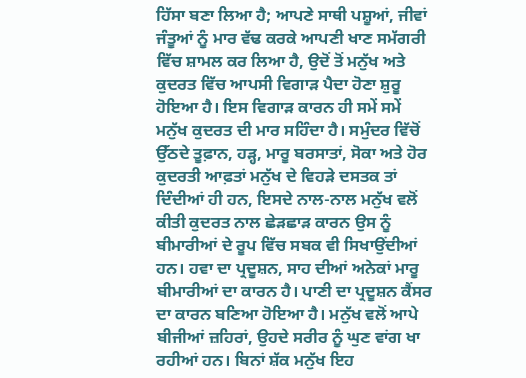ਹਿੱਸਾ ਬਣਾ ਲਿਆ ਹੈ; ਆਪਣੇ ਸਾਥੀ ਪਸ਼ੂਆਂ, ਜੀਵਾਂ ਜੰਤੂਆਂ ਨੂੰ ਮਾਰ ਵੱਢ ਕਰਕੇ ਆਪਣੀ ਖਾਣ ਸਮੱਗਰੀ ਵਿੱਚ ਸ਼ਾਮਲ ਕਰ ਲਿਆ ਹੈ, ਉਦੋਂ ਤੋਂ ਮਨੁੱਖ ਅਤੇ ਕੁਦਰਤ ਵਿੱਚ ਆਪਸੀ ਵਿਗਾੜ ਪੈਦਾ ਹੋਣਾ ਸ਼ੁਰੂ ਹੋਇਆ ਹੈ। ਇਸ ਵਿਗਾੜ ਕਾਰਨ ਹੀ ਸਮੇਂ ਸਮੇਂ ਮਨੁੱਖ ਕੁਦਰਤ ਦੀ ਮਾਰ ਸਹਿੰਦਾ ਹੈ। ਸਮੁੰਦਰ ਵਿੱਚੋਂ ਉੱਠਦੇ ਤੂਫ਼ਾਨ, ਹੜ੍ਹ, ਮਾਰੂ ਬਰਸਾਤਾਂ, ਸੋਕਾ ਅਤੇ ਹੋਰ ਕੁਦਰਤੀ ਆਫ਼ਤਾਂ ਮਨੁੱਖ ਦੇ ਵਿਹੜੇ ਦਸਤਕ ਤਾਂ ਦਿੰਦੀਆਂ ਹੀ ਹਨ, ਇਸਦੇ ਨਾਲ-ਨਾਲ ਮਨੁੱਖ ਵਲੋਂ ਕੀਤੀ ਕੁਦਰਤ ਨਾਲ ਛੇੜਛਾੜ ਕਾਰਨ ਉਸ ਨੂੰ ਬੀਮਾਰੀਆਂ ਦੇ ਰੂਪ ਵਿੱਚ ਸਬਕ ਵੀ ਸਿਖਾਉਂਦੀਆਂ ਹਨ। ਹਵਾ ਦਾ ਪ੍ਰਦੂਸ਼ਨ, ਸਾਹ ਦੀਆਂ ਅਨੇਕਾਂ ਮਾਰੂ ਬੀਮਾਰੀਆਂ ਦਾ ਕਾਰਨ ਹੈ। ਪਾਣੀ ਦਾ ਪ੍ਰਦੂਸ਼ਨ ਕੈਂਸਰ ਦਾ ਕਾਰਨ ਬਣਿਆ ਹੋਇਆ ਹੈ। ਮਨੁੱਖ ਵਲੋਂ ਆਪੇ ਬੀਜੀਆਂ ਜ਼ਹਿਰਾਂ, ਉਹਦੇ ਸਰੀਰ ਨੂੰ ਘੁਣ ਵਾਂਗ ਖਾ ਰਹੀਆਂ ਹਨ। ਬਿਨਾਂ ਸ਼ੱਕ ਮਨੁੱਖ ਇਹ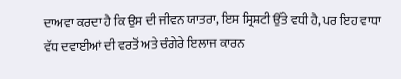ਦਾਅਵਾ ਕਰਦਾ ਹੈ ਕਿ ਉਸ ਦੀ ਜੀਵਨ ਯਾਤਰਾ, ਇਸ ਸ੍ਰਿਸ਼ਟੀ ਉੱਤੇ ਵਧੀ ਹੈ, ਪਰ ਇਹ ਵਾਧਾ ਵੱਧ ਦਵਾਈਆਂ ਦੀ ਵਰਤੋਂ ਅਤੇ ਚੰਗੇਰੇ ਇਲਾਜ ਕਾਰਨ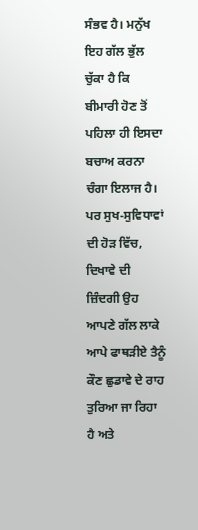ਸੰਭਵ ਹੈ। ਮਨੁੱਖ ਇਹ ਗੱਲ ਭੁੱਲ ਚੁੱਕਾ ਹੈ ਕਿ ਬੀਮਾਰੀ ਹੋਣ ਤੋਂ ਪਹਿਲਾ ਹੀ ਇਸਦਾ ਬਚਾਅ ਕਰਨਾ ਚੰਗਾ ਇਲਾਜ ਹੈ। ਪਰ ਸੁਖ-ਸੁਵਿਧਾਵਾਂ ਦੀ ਹੋੜ ਵਿੱਚ, ਦਿਖਾਵੇ ਦੀ ਜ਼ਿੰਦਗੀ ਉਹ ਆਪਣੇ ਗੱਲ ਲਾਕੇ ਆਪੇ ਫਾਥੜੀਏ ਤੈਨੂੰ ਕੌਣ ਛੁਡਾਵੇ ਦੇ ਰਾਹ ਤੁਰਿਆ ਜਾ ਰਿਹਾ ਹੈ ਅਤੇ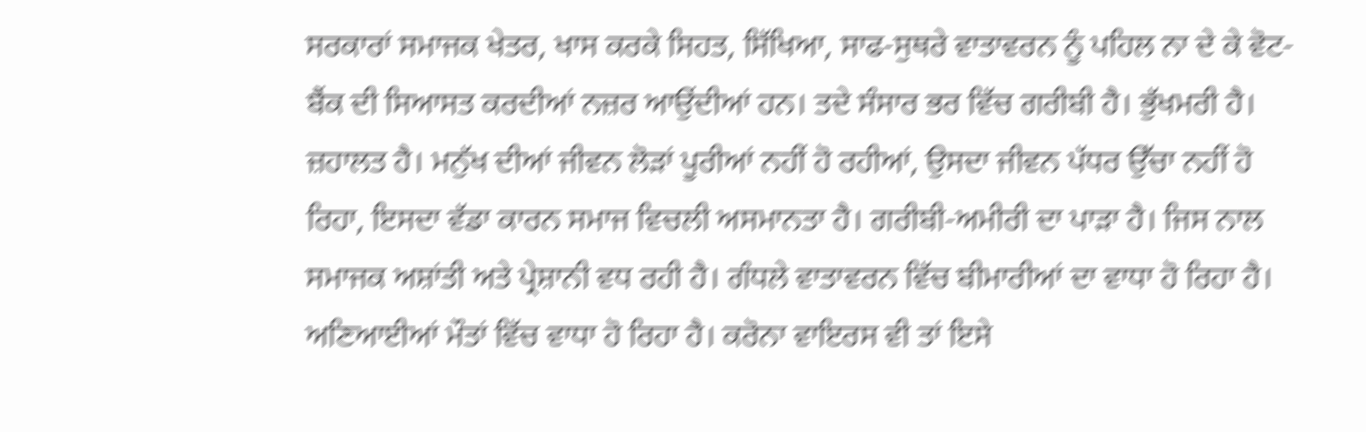ਸਰਕਾਰਾਂ ਸਮਾਜਕ ਖੇਤਰ, ਖਾਸ ਕਰਕੇ ਸਿਹਤ, ਸਿੱਖਿਆ, ਸਾਫ-ਸੁਥਰੇ ਵਾਤਾਵਰਨ ਨੂੰ ਪਹਿਲ ਨਾ ਦੇ ਕੇ ਵੋਟ-ਬੈਂਕ ਦੀ ਸਿਆਸਤ ਕਰਦੀਆਂ ਨਜ਼ਰ ਆਉਂਦੀਆਂ ਹਨ। ਤਦੇ ਸੰਸਾਰ ਭਰ ਵਿੱਚ ਗਰੀਬੀ ਹੈ। ਭੁੱਖਮਰੀ ਹੈ। ਜ਼ਹਾਲਤ ਹੈ। ਮਨੁੱਖ ਦੀਆਂ ਜੀਵਨ ਲੋੜਾਂ ਪੂਰੀਆਂ ਨਹੀਂ ਹੋ ਰਹੀਆਂ, ਉਸਦਾ ਜੀਵਨ ਪੱਧਰ ਉੱਚਾ ਨਹੀਂ ਹੋ ਰਿਹਾ, ਇਸਦਾ ਵੱਡਾ ਕਾਰਨ ਸਮਾਜ ਵਿਚਲੀ ਅਸਮਾਨਤਾ ਹੈ। ਗਰੀਬੀ-ਅਮੀਰੀ ਦਾ ਪਾੜਾ ਹੈ। ਜਿਸ ਨਾਲ ਸਮਾਜਕ ਅਸ਼ਾਂਤੀ ਅਤੇ ਪ੍ਰੇਸ਼ਾਨੀ ਵਧ ਰਹੀ ਹੈ। ਗੰਧਲੇ ਵਾਤਾਵਰਨ ਵਿੱਚ ਬੀਮਾਰੀਆਂ ਦਾ ਵਾਧਾ ਹੋ ਰਿਹਾ ਹੈ। ਅਣਿਆਈਆਂ ਮੌਤਾਂ ਵਿੱਚ ਵਾਧਾ ਹੋ ਰਿਹਾ ਹੈ। ਕਰੋਨਾ ਵਾਇਰਸ ਵੀ ਤਾਂ ਇਸੇ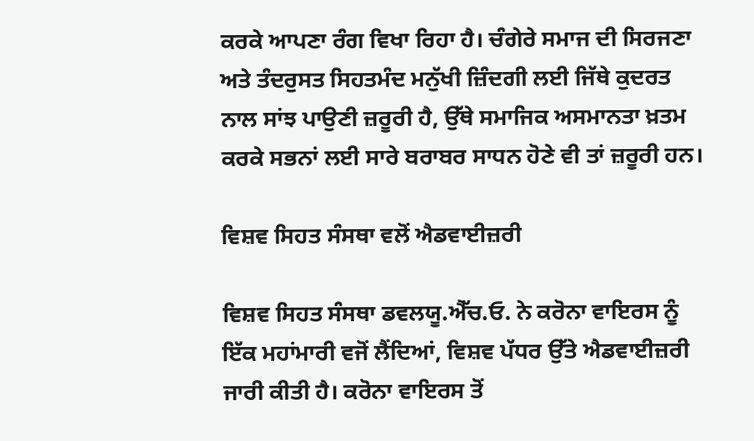ਕਰਕੇ ਆਪਣਾ ਰੰਗ ਵਿਖਾ ਰਿਹਾ ਹੈ। ਚੰਗੇਰੇ ਸਮਾਜ ਦੀ ਸਿਰਜਣਾ ਅਤੇ ਤੰਦਰੁਸਤ ਸਿਹਤਮੰਦ ਮਨੁੱਖੀ ਜ਼ਿੰਦਗੀ ਲਈ ਜਿੱਥੇ ਕੁਦਰਤ ਨਾਲ ਸਾਂਝ ਪਾਉਣੀ ਜ਼ਰੂਰੀ ਹੈ, ਉੱਥੇ ਸਮਾਜਿਕ ਅਸਮਾਨਤਾ ਖ਼ਤਮ ਕਰਕੇ ਸਭਨਾਂ ਲਈ ਸਾਰੇ ਬਰਾਬਰ ਸਾਧਨ ਹੋਣੇ ਵੀ ਤਾਂ ਜ਼ਰੂਰੀ ਹਨ।

ਵਿਸ਼ਵ ਸਿਹਤ ਸੰਸਥਾ ਵਲੋਂ ਐਡਵਾਈਜ਼ਰੀ

ਵਿਸ਼ਵ ਸਿਹਤ ਸੰਸਥਾ ਡਵਲਯੂ.ਐੱਚ.ਓ. ਨੇ ਕਰੋਨਾ ਵਾਇਰਸ ਨੂੰ ਇੱਕ ਮਹਾਂਮਾਰੀ ਵਜੋਂ ਲੈਂਦਿਆਂ, ਵਿਸ਼ਵ ਪੱਧਰ ਉੱਤੇ ਐਡਵਾਈਜ਼ਰੀ ਜਾਰੀ ਕੀਤੀ ਹੈ। ਕਰੋਨਾ ਵਾਇਰਸ ਤੋਂ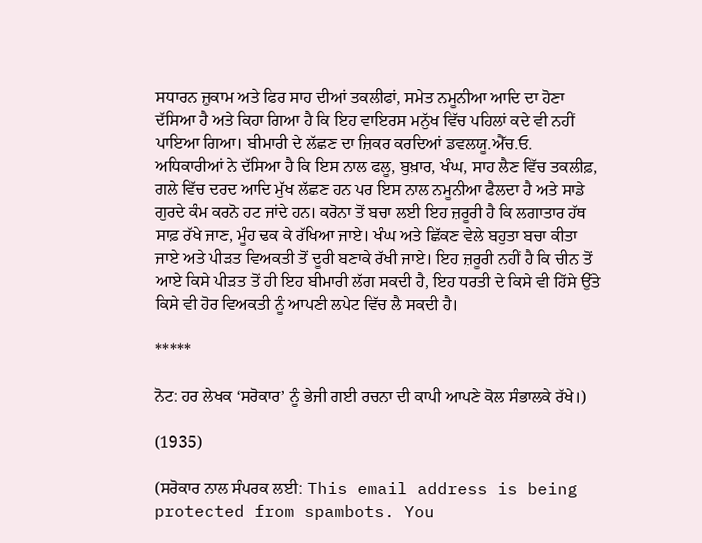ਸਧਾਰਨ ਜ਼ੁਕਾਮ ਅਤੇ ਫਿਰ ਸਾਹ ਦੀਆਂ ਤਕਲੀਫਾਂ, ਸਮੇਤ ਨਮੂਨੀਆ ਆਦਿ ਦਾ ਹੋਣਾ ਦੱਸਿਆ ਹੈ ਅਤੇ ਕਿਹਾ ਗਿਆ ਹੈ ਕਿ ਇਹ ਵਾਇਰਸ ਮਨੁੱਖ ਵਿੱਚ ਪਹਿਲਾਂ ਕਦੇ ਵੀ ਨਹੀਂ ਪਾਇਆ ਗਿਆ। ਬੀਮਾਰੀ ਦੇ ਲੱਛਣ ਦਾ ਜ਼ਿਕਰ ਕਰਦਿਆਂ ਡਵਲਯੂ.ਐੱਚ.ਓ. ਅਧਿਕਾਰੀਆਂ ਨੇ ਦੱਸਿਆ ਹੈ ਕਿ ਇਸ ਨਾਲ ਫਲੂ, ਬੁਖ਼ਾਰ, ਖੰਘ, ਸਾਹ ਲੈਣ ਵਿੱਚ ਤਕਲੀਫ਼, ਗਲੇ ਵਿੱਚ ਦਰਦ ਆਦਿ ਮੁੱਖ ਲੱਛਣ ਹਨ ਪਰ ਇਸ ਨਾਲ ਨਮੂਨੀਆ ਫੈਲਦਾ ਹੈ ਅਤੇ ਸਾਡੇ ਗੁਰਦੇ ਕੰਮ ਕਰਨੋ ਹਟ ਜਾਂਦੇ ਹਨ। ਕਰੋਨਾ ਤੋਂ ਬਚਾ ਲਈ ਇਹ ਜ਼ਰੂਰੀ ਹੈ ਕਿ ਲਗਾਤਾਰ ਹੱਥ ਸਾਫ਼ ਰੱਖੇ ਜਾਣ, ਮੂੰਹ ਢਕ ਕੇ ਰੱਖਿਆ ਜਾਏ। ਖੰਘ ਅਤੇ ਛਿੱਕਣ ਵੇਲੇ ਬਹੁਤਾ ਬਚਾ ਕੀਤਾ ਜਾਏ ਅਤੇ ਪੀੜਤ ਵਿਅਕਤੀ ਤੋਂ ਦੂਰੀ ਬਣਾਕੇ ਰੱਖੀ ਜਾਏ। ਇਹ ਜ਼ਰੂਰੀ ਨਹੀਂ ਹੈ ਕਿ ਚੀਨ ਤੋਂ ਆਏ ਕਿਸੇ ਪੀੜਤ ਤੋਂ ਹੀ ਇਹ ਬੀਮਾਰੀ ਲੱਗ ਸਕਦੀ ਹੈ, ਇਹ ਧਰਤੀ ਦੇ ਕਿਸੇ ਵੀ ਹਿੱਸੇ ਉੱਤੇ ਕਿਸੇ ਵੀ ਹੋਰ ਵਿਅਕਤੀ ਨੂੰ ਆਪਣੀ ਲਪੇਟ ਵਿੱਚ ਲੈ ਸਕਦੀ ਹੈ।

*****

ਨੋਟ: ਹਰ ਲੇਖਕ ‘ਸਰੋਕਾਰ’ ਨੂੰ ਭੇਜੀ ਗਈ ਰਚਨਾ ਦੀ ਕਾਪੀ ਆਪਣੇ ਕੋਲ ਸੰਭਾਲਕੇ ਰੱਖੇ।)

(1935)

(ਸਰੋਕਾਰ ਨਾਲ ਸੰਪਰਕ ਲਈ: This email address is being protected from spambots. You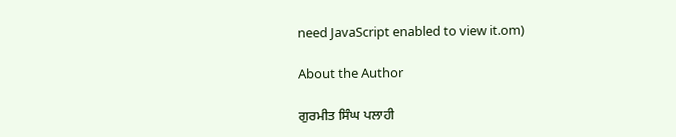need JavaScript enabled to view it.om)

About the Author

ਗੁਰਮੀਤ ਸਿੰਘ ਪਲਾਹੀ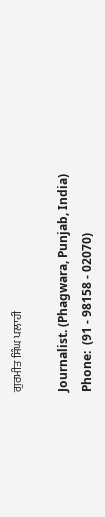ਗੁਰਮੀਤ ਸਿੰਘ ਪਲਾਹੀ

Journalist. (Phagwara, Punjab, India)
Phone:  (91 - 98158 - 02070)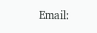Email: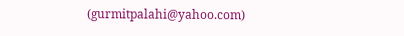(gurmitpalahi@yahoo.com)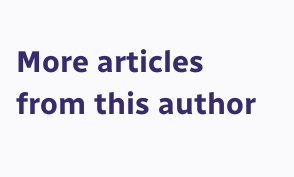More articles from this author